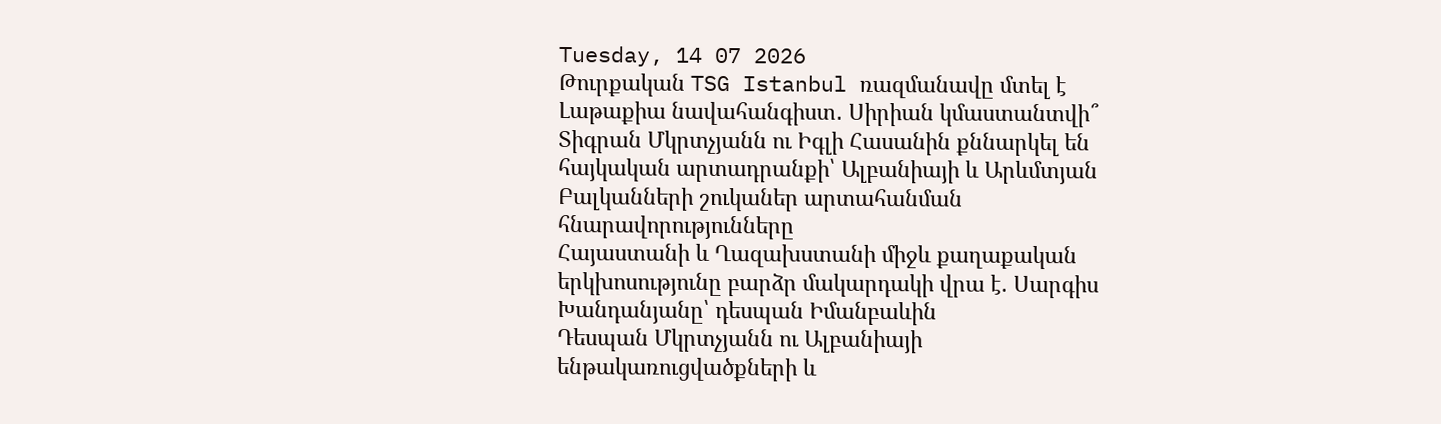Tuesday, 14 07 2026
Թուրքական TSG Istanbul ռազմանավը մտել է Լաթաքիա նավահանգիստ․ Սիրիան կմաստանտվի՞
Տիգրան Մկրտչյանն ու Իգլի Հասանին քննարկել են հայկական արտադրանքի՝ Ալբանիայի և Արևմտյան Բալկանների շուկաներ արտահանման հնարավորությունները
Հայաստանի և Ղազախստանի միջև քաղաքական երկխոսությունը բարձր մակարդակի վրա է. Սարգիս Խանդանյանը՝ դեսպան Իմանբաևին
Դեսպան Մկրտչյանն ու Ալբանիայի ենթակառուցվածքների և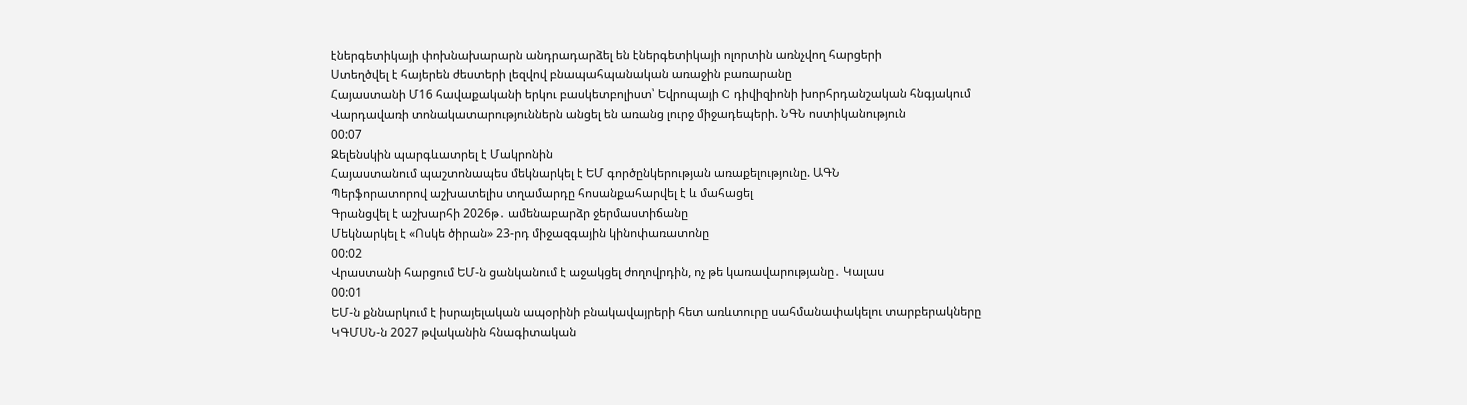էներգետիկայի փոխնախարարն անդրադարձել են էներգետիկայի ոլորտին առնչվող հարցերի
Ստեղծվել է հայերեն ժեստերի լեզվով բնապահպանական առաջին բառարանը
Հայաստանի Մ16 հավաքականի երկու բասկետբոլիստ՝ Եվրոպայի C դիվիզիոնի խորհրդանշական հնգյակում
Վարդավառի տոնակատարություններն անցել են առանց լուրջ միջադեպերի. ՆԳՆ ոստիկանություն
00:07
Զելենսկին պարգևատրել է Մակրոնին
Հայաստանում պաշտոնապես մեկնարկել է ԵՄ գործընկերության առաքելությունը. ԱԳՆ
Պերֆորատորով աշխատելիս տղամարդը հոսանքահարվել է և մահացել
Գրանցվել է աշխարհի 2026թ․ ամենաբարձր ջերմաստիճանը
Մեկնարկել է «Ոսկե ծիրան» 23-րդ միջազգային կինոփառատոնը
00:02
Վրաստանի հարցում ԵՄ-ն ցանկանում է աջակցել ժողովրդին, ոչ թե կառավարությանը․ Կալաս
00:01
ԵՄ-ն քննարկում է իսրայելական ապօրինի բնակավայրերի հետ առևտուրը սահմանափակելու տարբերակները
ԿԳՄՍՆ-ն 2027 թվականին հնագիտական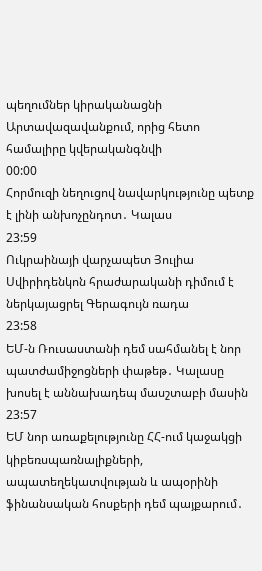պեղումներ կիրականացնի Արտավազավանքում, որից հետո համալիրը կվերականգնվի
00:00
Հորմուզի նեղուցով նավարկությունը պետք է լինի անխոչընդոտ․ Կալաս
23:59
Ուկրաինայի վարչապետ Յուլիա Սվիրիդենկոն հրաժարականի դիմում է ներկայացրել Գերագույն ռադա
23:58
ԵՄ-ն Ռուսաստանի դեմ սահմանել է նոր պատժամիջոցների փաթեթ․ Կալասը խոսել է աննախադեպ մասշտաբի մասին
23:57
ԵՄ նոր առաքելությունը ՀՀ-ում կաջակցի կիբեռսպառնալիքների, ապատեղեկատվության և ապօրինի ֆինանսական հոսքերի դեմ պայքարում․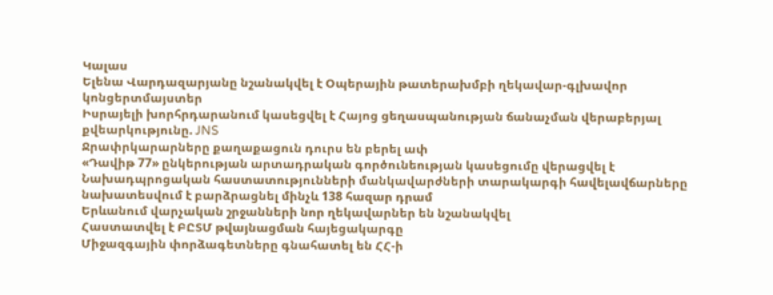Կալաս
Ելենա Վարդազարյանը նշանակվել է Օպերային թատերախմբի ղեկավար-գլխավոր կոնցերտմայստեր
Իսրայելի խորհրդարանում կասեցվել է Հայոց ցեղասպանության ճանաչման վերաբերյալ քվեարկությունը. JNS
Ջրափրկարարները քաղաքացուն դուրս են բերել ափ
«Դավիթ 77» ընկերության արտադրական գործունեության կասեցումը վերացվել է
Նախադպրոցական հաստատությունների մանկավարժների տարակարգի հավելավճարները նախատեսվում է բարձրացնել մինչև 138 հազար դրամ
Երևանում վարչական շրջանների նոր ղեկավարներ են նշանակվել
Հաստատվել է ԲԸՏՄ թվայնացման հայեցակարգը
Միջազգային փորձագետները գնահատել են ՀՀ-ի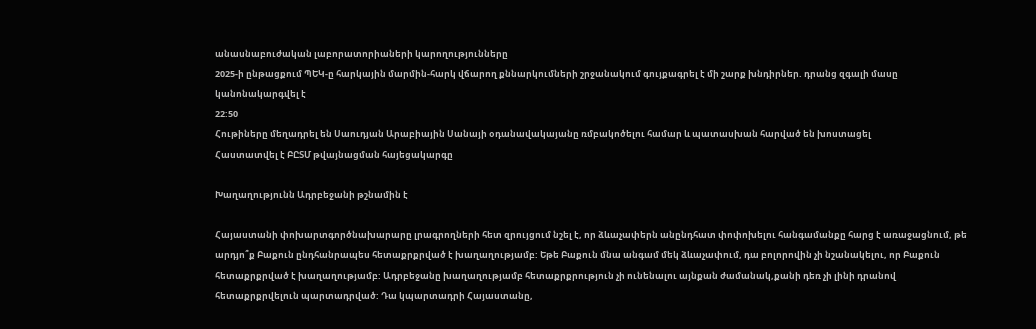անասնաբուժական լաբորատորիաների կարողությունները
2025-ի ընթացքում ՊԵԿ-ը հարկային մարմին-հարկ վճարող քննարկումների շրջանակում գույքագրել է մի շարք խնդիրներ. դրանց զգալի մասը կանոնակարգվել է
22:50
Հութիները մեղադրել են Սաուդյան Արաբիային Սանայի օդանավակայանը ռմբակոծելու համար և պատասխան հարված են խոստացել
Հաստատվել է ԲԸՏՄ թվայնացման հայեցակարգը

Խաղաղությունն Ադրբեջանի թշնամին է

Հայաստանի փոխարտգործնախարարը լրագրողների հետ զրույցում նշել է, որ ձևաչափերն անընդհատ փոփոխելու հանգամանքը հարց է առաջացնում, թե արդյո՞ք Բաքուն ընդհանրապես հետաքրքրված է խաղաղությամբ: Եթե Բաքուն մնա անգամ մեկ ձևաչափում, դա բոլորովին չի նշանակելու, որ Բաքուն հետաքրքրված է խաղաղությամբ: Ադրբեջանը խաղաղությամբ հետաքրքրություն չի ունենալու այնքան ժամանակ,քանի դեռ չի լինի դրանով հետաքրքրվելուն պարտադրված: Դա կպարտադրի Հայաստանը,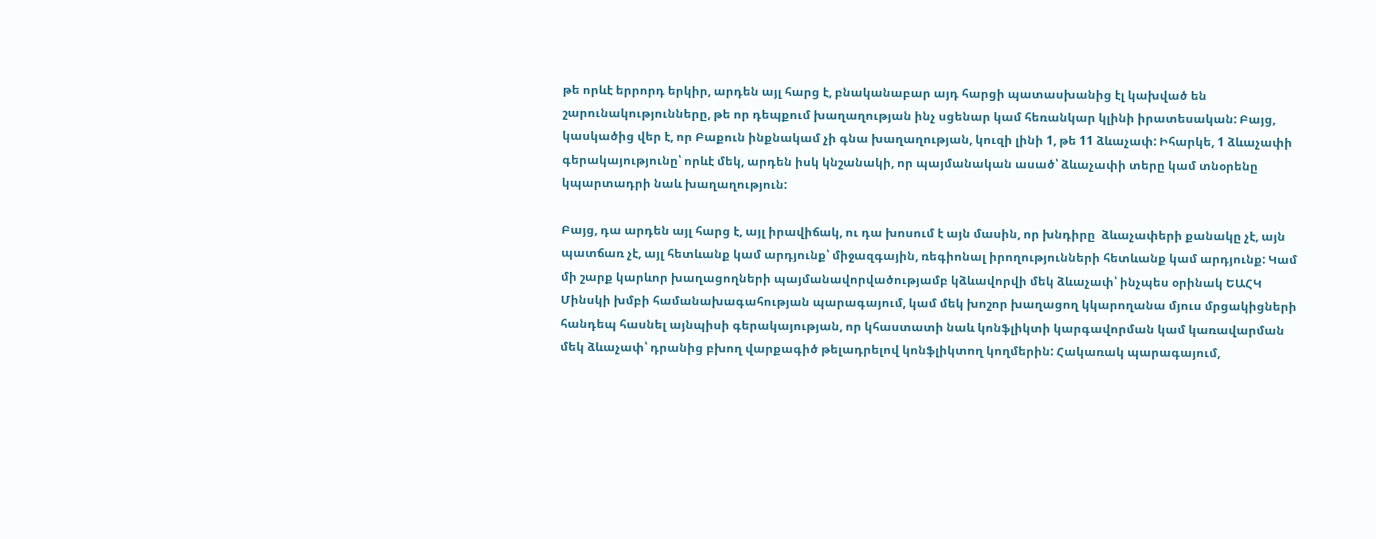թե որևէ երրորդ երկիր, արդեն այլ հարց է, բնականաբար այդ հարցի պատասխանից էլ կախված են շարունակությունները, թե որ դեպքում խաղաղության ինչ սցենար կամ հեռանկար կլինի իրատեսական: Բայց, կասկածից վեր է, որ Բաքուն ինքնակամ չի գնա խաղաղության, կուզի լինի 1, թե 11 ձևաչափ: Իհարկե, 1 ձևաչափի գերակայությունը՝ որևէ մեկ, արդեն իսկ կնշանակի, որ պայմանական ասած՝ ձևաչափի տերը կամ տնօրենը կպարտադրի նաև խաղաղություն:

Բայց, դա արդեն այլ հարց է, այլ իրավիճակ, ու դա խոսում է այն մասին, որ խնդիրը  ձևաչափերի քանակը չէ, այն պատճառ չէ, այլ հետևանք կամ արդյունք՝ միջազգային, ռեգիոնալ իրողությունների հետևանք կամ արդյունք: Կամ մի շարք կարևոր խաղացողների պայմանավորվածությամբ կձևավորվի մեկ ձևաչափ՝ ինչպես օրինակ ԵԱՀԿ Մինսկի խմբի համանախագահության պարագայում, կամ մեկ խոշոր խաղացող կկարողանա մյուս մրցակիցների հանդեպ հասնել այնպիսի գերակայության, որ կհաստատի նաև կոնֆլիկտի կարգավորման կամ կառավարման մեկ ձևաչափ՝ դրանից բխող վարքագիծ թելադրելով կոնֆլիկտող կողմերին: Հակառակ պարագայում,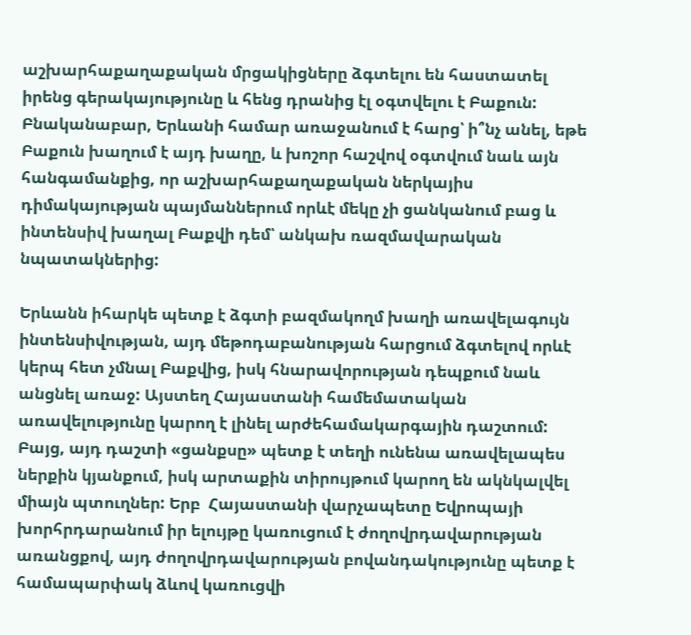աշխարհաքաղաքական մրցակիցները ձգտելու են հաստատել իրենց գերակայությունը և հենց դրանից էլ օգտվելու է Բաքուն: Բնականաբար, Երևանի համար առաջանում է հարց՝ ի՞նչ անել, եթե Բաքուն խաղում է այդ խաղը, և խոշոր հաշվով օգտվում նաև այն հանգամանքից, որ աշխարհաքաղաքական ներկայիս դիմակայության պայմաններում որևէ մեկը չի ցանկանում բաց և ինտենսիվ խաղալ Բաքվի դեմ՝ անկախ ռազմավարական նպատակներից:

Երևանն իհարկե պետք է ձգտի բազմակողմ խաղի առավելագույն ինտենսիվության, այդ մեթոդաբանության հարցում ձգտելով որևէ կերպ հետ չմնալ Բաքվից, իսկ հնարավորության դեպքում նաև անցնել առաջ: Այստեղ Հայաստանի համեմատական առավելությունը կարող է լինել արժեհամակարգային դաշտում: Բայց, այդ դաշտի «ցանքսը» պետք է տեղի ունենա առավելապես ներքին կյանքում, իսկ արտաքին տիրույթում կարող են ակնկալվել միայն պտուղներ: Երբ  Հայաստանի վարչապետը Եվրոպայի խորհրդարանում իր ելույթը կառուցում է ժողովրդավարության առանցքով, այդ ժողովրդավարության բովանդակությունը պետք է համապարփակ ձևով կառուցվի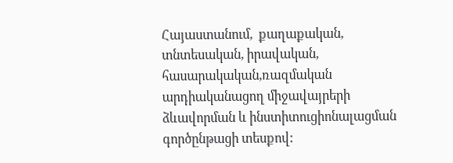Հայաստանում,  քաղաքական, տնտեսական, իրավական, հասարակական,ռազմական արդիականացող միջավայրերի ձևավորման և ինստիտուցիոնալացման գործընթացի տեսքով: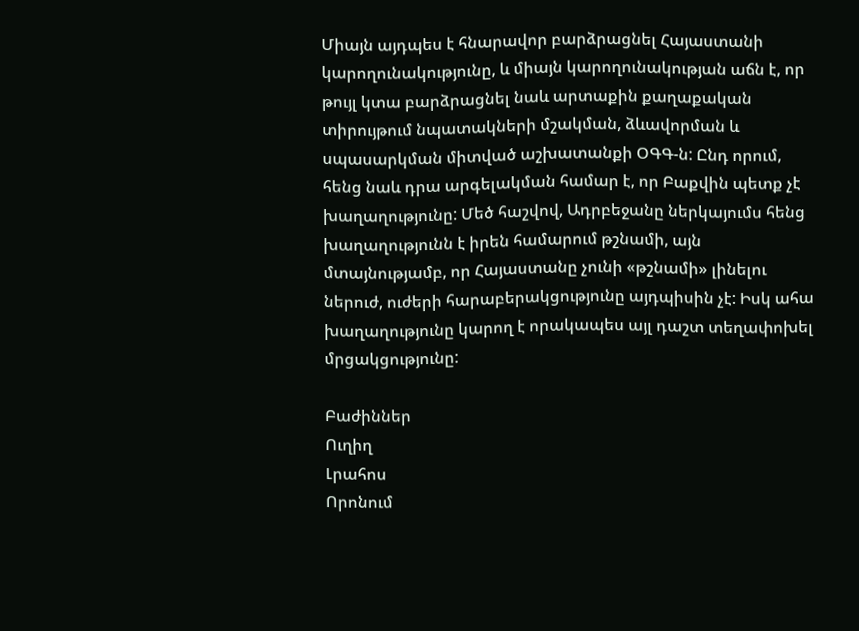Միայն այդպես է հնարավոր բարձրացնել Հայաստանի կարողունակությունը, և միայն կարողունակության աճն է, որ թույլ կտա բարձրացնել նաև արտաքին քաղաքական տիրույթում նպատակների մշակման, ձևավորման և սպասարկման միտված աշխատանքի ՕԳԳ-ն: Ընդ որում, հենց նաև դրա արգելակման համար է, որ Բաքվին պետք չէ խաղաղությունը: Մեծ հաշվով, Ադրբեջանը ներկայումս հենց խաղաղությունն է իրեն համարում թշնամի, այն մտայնությամբ, որ Հայաստանը չունի «թշնամի» լինելու ներուժ, ուժերի հարաբերակցությունը այդպիսին չէ: Իսկ ահա խաղաղությունը կարող է որակապես այլ դաշտ տեղափոխել մրցակցությունը:

Բաժիններ
Ուղիղ
Լրահոս
Որոնում